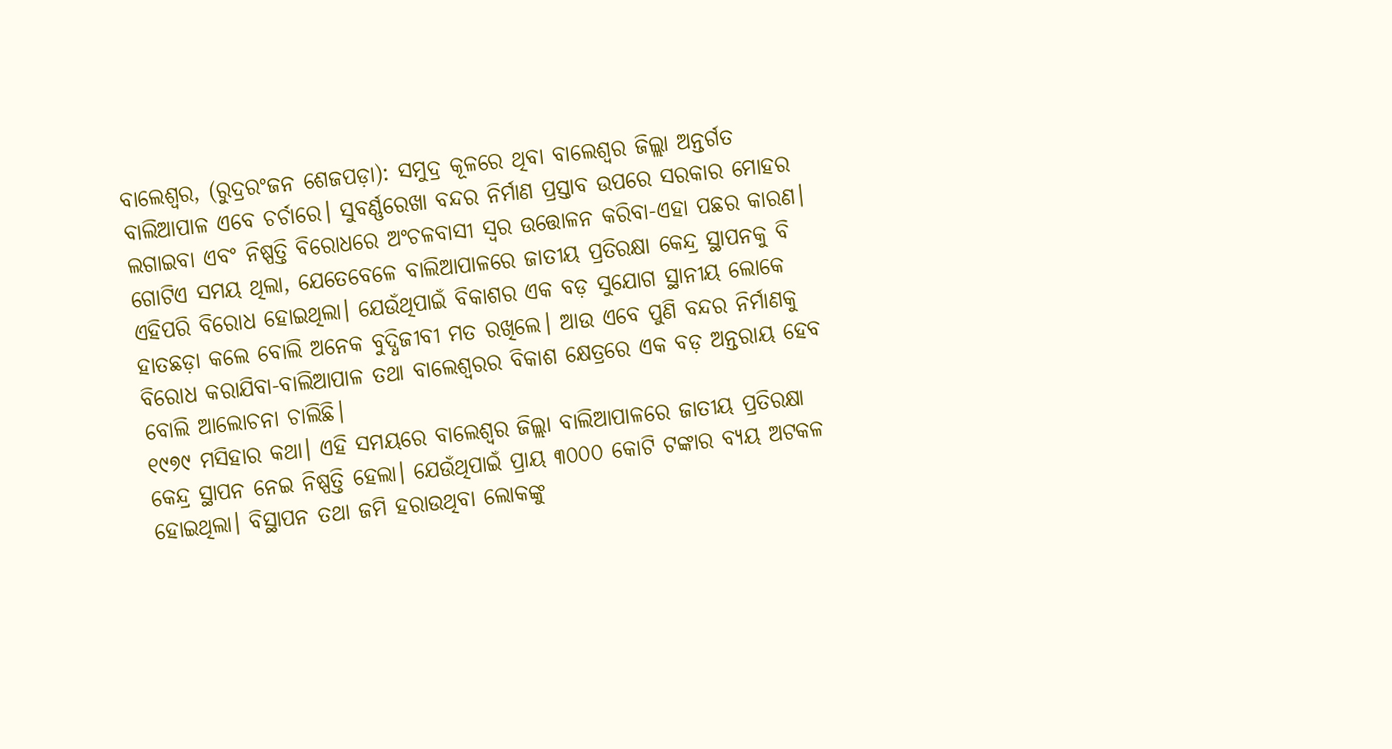ବାଲେଶ୍ବର, (ରୁଦ୍ରରଂଜନ ଶେଜପଡ଼ା): ସମୁଦ୍ର କୂଳରେ ଥିବା ବାଲେଶ୍ବର ଜିଲ୍ଲା ଅନ୍ତର୍ଗତ ବାଲିଆପାଳ ଏବେ ଚର୍ଚାରେ। ସୁବର୍ଣ୍ଣରେଖା ବନ୍ଦର ନିର୍ମାଣ ପ୍ରସ୍ତାବ ଉପରେ ସରକାର ମୋହର ଲଗାଇବା ଏବଂ ନିଷ୍ପତ୍ତି ବିରୋଧରେ ଅଂଚଳବାସୀ ସ୍ବର ଉତ୍ତୋଳନ କରିବା-ଏହା ପଛର କାରଣ।
ଗୋଟିଏ ସମୟ ଥିଲା, ଯେତେବେଳେ ବାଲିଆପାଳରେ ଜାତୀୟ ପ୍ରତିରକ୍ଷା କେନ୍ଦ୍ର ସ୍ଥାପନକୁ ବି ଏହିପରି ବିରୋଧ ହୋଇଥିଲା। ଯେଉଁଥିପାଇଁ ବିକାଶର ଏକ ବଡ଼ ସୁଯୋଗ ସ୍ଥାନୀୟ ଲୋକେ ହାତଛଡ଼ା କଲେ ବୋଲି ଅନେକ ବୁଦ୍ଧିଜୀବୀ ମତ ରଖିଲେ। ଆଉ ଏବେ ପୁଣି ବନ୍ଦର ନିର୍ମାଣକୁ ବିରୋଧ କରାଯିବା-ବାଲିଆପାଳ ତଥା ବାଲେଶ୍ବରର ବିକାଶ କ୍ଷେତ୍ରରେ ଏକ ବଡ଼ ଅନ୍ତରାୟ ହେବ ବୋଲି ଆଲୋଚନା ଚାଲିଛି।
୧୯୭୯ ମସିହାର କଥା। ଏହି ସମୟରେ ବାଲେଶ୍ବର ଜିଲ୍ଲା ବାଲିଆପାଳରେ ଜାତୀୟ ପ୍ରତିରକ୍ଷା କେନ୍ଦ୍ର ସ୍ଥାପନ ନେଇ ନିଷ୍ପତ୍ତି ହେଲା। ଯେଉଁଥିପାଇଁ ପ୍ରାୟ ୩୦୦୦ କୋଟି ଟଙ୍କାର ବ୍ୟୟ ଅଟକଳ ହୋଇଥିଲା। ବିସ୍ଥାପନ ତଥା ଜମି ହରାଉଥିବା ଲୋକଙ୍କୁ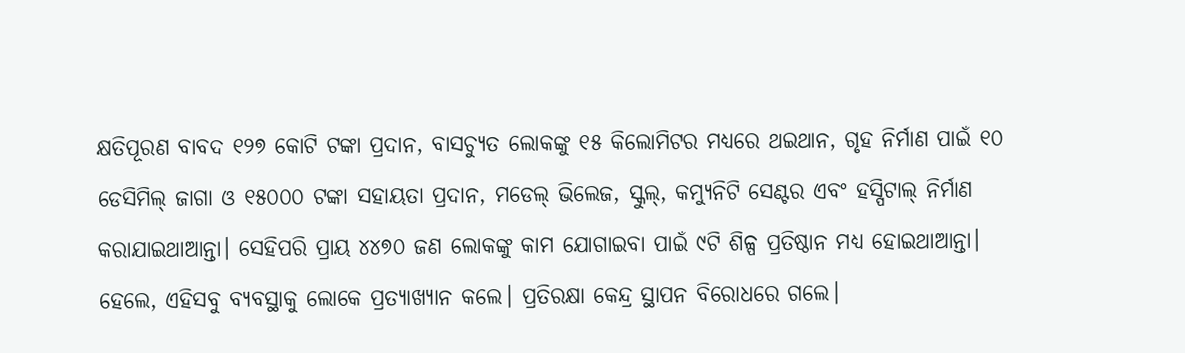କ୍ଷତିପୂରଣ ବାବଦ ୧୨୭ କୋଟି ଟଙ୍କା ପ୍ରଦାନ, ବାସଚ୍ୟୁତ ଲୋକଙ୍କୁ ୧୫ କିଲୋମିଟର ମଧ୍ୟରେ ଥଇଥାନ, ଗୃହ ନିର୍ମାଣ ପାଇଁ ୧୦ ଡେସିମିଲ୍ ଜାଗା ଓ ୧୫୦୦୦ ଟଙ୍କା ସହାୟତା ପ୍ରଦାନ, ମଡେଲ୍ ଭିଲେଜ, ସ୍କୁଲ୍, କମ୍ୟୁନିଟି ସେଣ୍ଟର ଏବଂ ହସ୍ପିଟାଲ୍ ନିର୍ମାଣ କରାଯାଇଥାଆନ୍ତା। ସେହିପରି ପ୍ରାୟ ୪୪୭୦ ଜଣ ଲୋକଙ୍କୁ କାମ ଯୋଗାଇବା ପାଇଁ ୯ଟି ଶିଳ୍ପ ପ୍ରତିଷ୍ଠାନ ମଧ୍ୟ ହୋଇଥାଆନ୍ତା। ହେଲେ, ଏହିସବୁ ବ୍ୟବସ୍ଥାକୁ ଲୋକେ ପ୍ରତ୍ୟାଖ୍ୟାନ କଲେ। ପ୍ରତିରକ୍ଷା କେନ୍ଦ୍ର ସ୍ଥାପନ ବିରୋଧରେ ଗଲେ।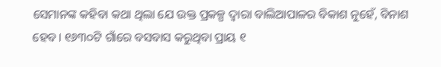ସେମାନଙ୍କ କହିବା କଥା ଥିଲା ଯେ ଉକ୍ତ ପ୍ରକଳ୍ପ ଦ୍ବାରା ବାଲିଆପାଳର ବିକାଶ ନୁହେଁ, ବିନାଶ ହେବ। ୧୬୩୦ଟି ଗାଁରେ ବସବାସ କରୁଥିବା ପ୍ରାୟ ୧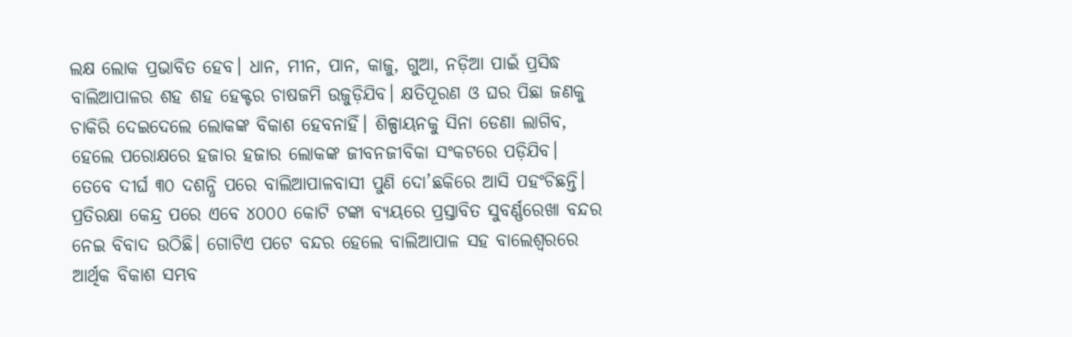ଲକ୍ଷ ଲୋକ ପ୍ରଭାବିତ ହେବ। ଧାନ, ମୀନ, ପାନ, କାଜୁ, ଗୁଆ, ନଡ଼ିଆ ପାଇଁ ପ୍ରସିଦ୍ଧ ବାଲିଆପାଳର ଶହ ଶହ ହେକ୍ଟର ଚାଷଜମି ଉଜୁଡ଼ିଯିବ। କ୍ଷତିପୂରଣ ଓ ଘର ପିଛା ଜଣକୁ ଚାକିରି ଦେଇଦେଲେ ଲୋକଙ୍କ ବିକାଶ ହେବନାହିଁ। ଶିଳ୍ପାୟନକୁ ସିନା ଡେଣା ଲାଗିବ, ହେଲେ ପରୋକ୍ଷରେ ହଜାର ହଜାର ଲୋକଙ୍କ ଜୀବନଜୀବିକା ସଂକଟରେ ପଡ଼ିଯିବ।
ତେବେ ଦୀର୍ଘ ୩୦ ଦଶନ୍ଧି ପରେ ବାଲିଆପାଳବାସୀ ପୁଣି ଦୋ’ଛକିରେ ଆସି ପହଂଚିଛନ୍ତି। ପ୍ରତିରକ୍ଷା କେନ୍ଦ୍ର ପରେ ଏବେ ୪୦୦୦ କୋଟି ଟଙ୍କା ବ୍ୟୟରେ ପ୍ରସ୍ତାବିତ ସୁବର୍ଣ୍ଣରେଖା ବନ୍ଦର ନେଇ ବିବାଦ ଉଠିଛି। ଗୋଟିଏ ପଟେ ବନ୍ଦର ହେଲେ ବାଲିଆପାଳ ସହ ବାଲେଶ୍ବରରେ ଆର୍ଥିକ ବିକାଶ ସମ୍ଭବ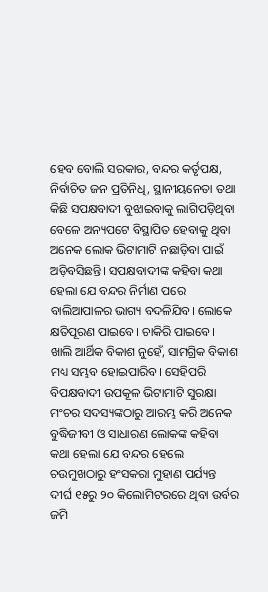ହେବ ବୋଲି ସରକାର, ବନ୍ଦର କର୍ତୃପକ୍ଷ, ନିର୍ବାଚିତ ଜନ ପ୍ରତିନିଧି, ସ୍ଥାନୀୟନେତା ତଥା କିଛି ସପକ୍ଷବାଦୀ ବୁଝାଇବାକୁ ଲାଗିପଡ଼ିଥିବା ବେଳେ ଅନ୍ୟପଟେ ବିସ୍ଥାପିତ ହେବାକୁ ଥିବା ଅନେକ ଲୋକ ଭିଟାମାଟି ନଛାଡ଼ିବା ପାଇଁ ଅଡ଼ିବସିଛନ୍ତି। ସପକ୍ଷବାଦୀଙ୍କ କହିବା କଥା ହେଲା ଯେ ବନ୍ଦର ନିର୍ମାଣ ପରେ ବାଲିଆପାଳର ଭାଗ୍ୟ ବଦଳିଯିବ। ଲୋକେ କ୍ଷତିପୂରଣ ପାଇବେ। ଚାକିରି ପାଇବେ।
ଖାଲି ଆର୍ଥିକ ବିକାଶ ନୁହେଁ, ସାମଗ୍ରିକ ବିକାଶ ମଧ୍ୟ ସମ୍ଭବ ହୋଇପାରିବ। ସେହିପରି ବିପକ୍ଷବାଦୀ ଉପକୂଳ ଭିଟାମାଟି ସୁରକ୍ଷା ମଂଚର ସଦସ୍ୟଙ୍କଠାରୁ ଆରମ୍ଭ କରି ଅନେକ ବୁଦ୍ଧିଜୀବୀ ଓ ସାଧାରଣ ଲୋକଙ୍କ କହିବା କଥା ହେଲା ଯେ ବନ୍ଦର ହେଲେ ଚଉମୁଖଠାରୁ ହଂସକରା ମୁହାଣ ପର୍ଯ୍ୟନ୍ତ ଦୀର୍ଘ ୧୫ରୁ ୨୦ କିଲୋମିଟରରେ ଥିବା ଉର୍ବର ଜମି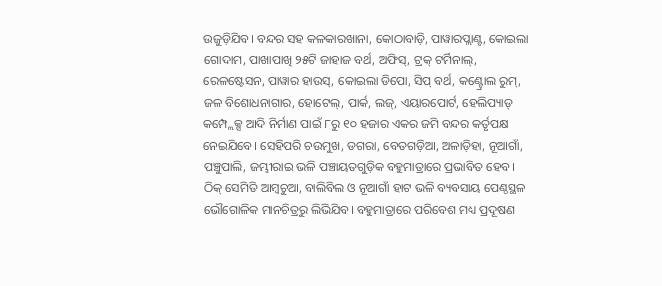ଉଜୁଡ଼ିଯିବ। ବନ୍ଦର ସହ କଳକାରଖାନା, କୋଠାବାଡ଼ି, ପାୱାରପ୍ଲାଣ୍ଟ, କୋଇଲା ଗୋଦାମ, ପାଖାପାଖି ୨୫ଟି ଜାହାଜ ବର୍ଥ, ଅଫିସ୍, ଟ୍ରକ୍ ଟର୍ମିନାଲ୍, ରେଳଷ୍ଟେସନ, ପାୱାର ହାଉସ୍, କୋଇଲା ଡିପୋ, ସିପ୍ ବର୍ଥ, କଣ୍ଟ୍ରୋଲ ରୁମ୍, ଜଳ ବିଶୋଧନାଗାର, ହୋଟେଲ୍, ପାର୍କ, ଲଜ୍, ଏୟାରପୋର୍ଟ, ହେଲିପ୍ୟାଡ୍ କମ୍ପ୍ଲେକ୍ସ ଆଦି ନିର୍ମାଣ ପାଇଁ ୮ରୁ ୧୦ ହଜାର ଏକର ଜମି ବନ୍ଦର କର୍ତୃପକ୍ଷ ନେଇଯିବେ। ସେହିପରି ଚଉମୁଖ, ଡଗରା, ବେତଗଡ଼ିଆ, ଅଳାଡ଼ିହା, ନୂଆଗାଁ, ପଞ୍ଚୁପାଲି, ଜମ୍ଭୀରାଇ ଭଳି ପଞ୍ଚାୟତଗୁଡ଼ିକ ବହୁମାତ୍ରାରେ ପ୍ରଭାବିତ ହେବ। ଠିକ୍ ସେମିତି ଆମ୍ବଚୁଆ, ବାଲିବିଲ ଓ ନୂଆଗାଁ ହାଟ ଭଳି ବ୍ୟବସାୟ ପେଣ୍ଠସ୍ଥଳ ଭୌଗୋଳିକ ମାନଚିତ୍ରରୁ ଲିଭିଯିବ। ବହୁମାତ୍ରାରେ ପରିବେଶ ମଧ୍ୟ ପ୍ରଦୂଷଣ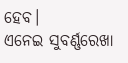ହେବ।
ଏନେଇ ସୁବର୍ଣ୍ଣରେଖା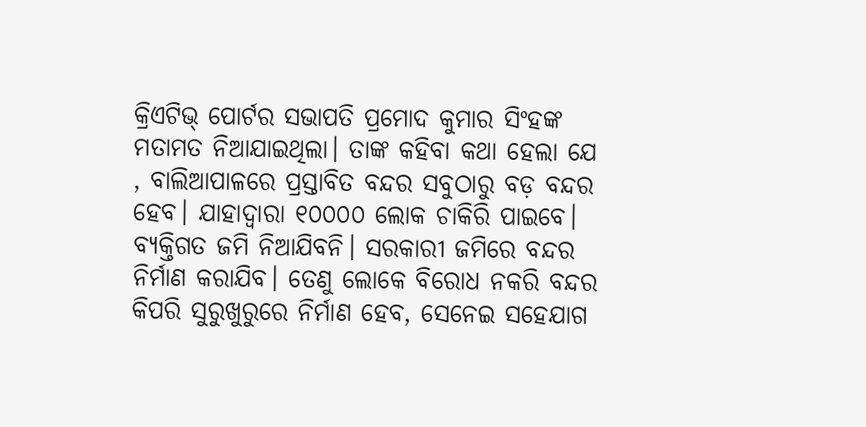କ୍ରିଏଟିଭ୍ ପୋର୍ଟର ସଭାପତି ପ୍ରମୋଦ କୁମାର ସିଂହଙ୍କ ମତାମତ ନିଆଯାଇଥିଲା। ତାଙ୍କ କହିବା କଥା ହେଲା ଯେ , ବାଲିଆପାଳରେ ପ୍ରସ୍ତାବିତ ବନ୍ଦର ସବୁଠାରୁ ବଡ଼ ବନ୍ଦର ହେବ। ଯାହାଦ୍ବାରା ୧୦୦୦୦ ଲୋକ ଚାକିରି ପାଇବେ। ବ୍ୟକ୍ତିଗତ ଜମି ନିଆଯିବନି। ସରକାରୀ ଜମିରେ ବନ୍ଦର ନିର୍ମାଣ କରାଯିବ। ତେଣୁ ଲୋକେ ବିରୋଧ ନକରି ବନ୍ଦର କିପରି ସୁରୁଖୁରୁରେ ନିର୍ମାଣ ହେବ, ସେନେଇ ସହେଯାଗ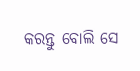କରନ୍ତୁ ବୋଲି ସେ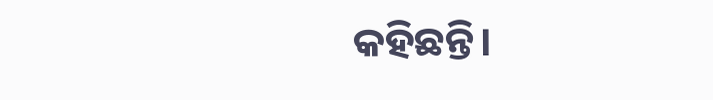କହିଛନ୍ତି।